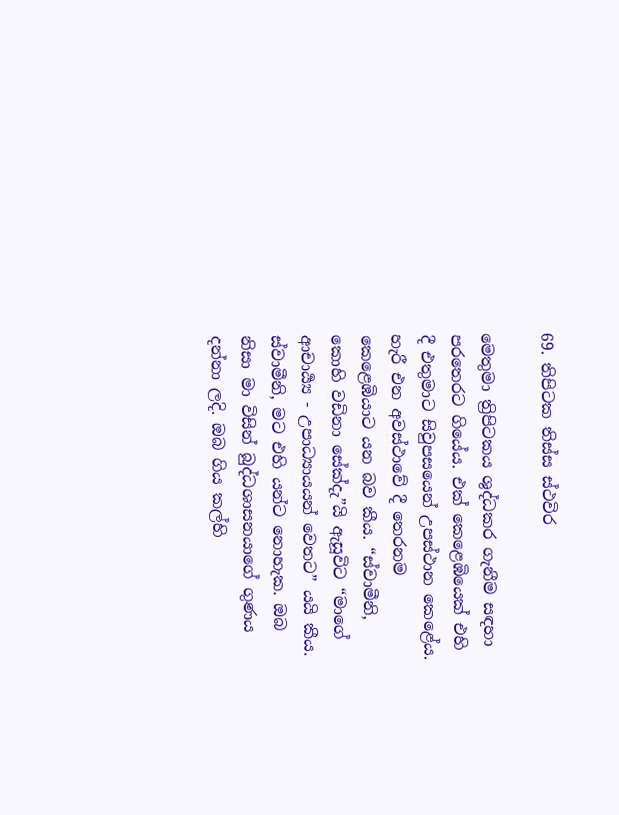69. තිපිටක තිස්ස ස්ථවිර

මෙතුමා ත්‍රිපිටකය ශුද්ධකර ගැනීම සඳහා පරතෙරට ගියේය. එක් කෙළෙඹියෙක් එහි දී එතුමාට සිවුපසයෙන් උපස්ථාන කෙළේය. හැරී එන අවස්ථාවේ දී තෙරනම කෙළෙඹියාට යන බව කීය. “ස්වාමීනි, කොහි වඩිනා සේක්දැ”යි ඇසූවිට “මාගේ ආචාර්‍ය්‍ය - උපාධ්‍යායයන් වෙතට” යයි කීය. ස්වාමීනි, මට එහි යන්ට නොහැක. ඔබ නිසා මා විසින් බුද්ධශාසනයාගේ ගුණය දන්නා ලදි. ඔබ ගිය කල්හි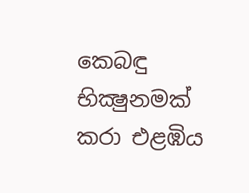කෙබඳු භික්‍ෂුනමක් කරා එළඹිය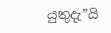යුතුදැ”යි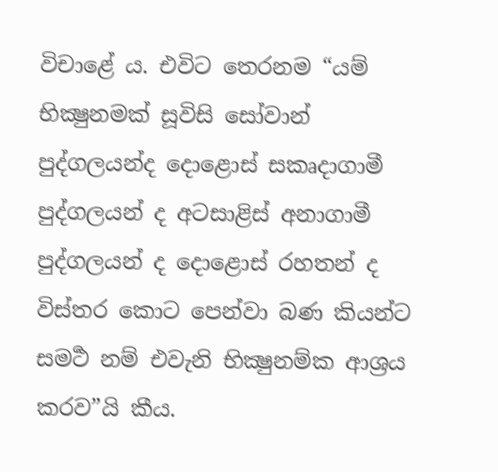විචාළේ ය. එවිට තෙරනම “යම් භික්‍ෂුනමක් සූවිසි සෝවාන් පුද්ගලයන්ද දොළොස් සකෘදාගාමී පුද්ගලයන් ද අටසාළිස් අනාගාමී පුද්ගලයන් ද දොළොස් රහතන් ද විස්තර කොට පෙන්වා බණ කියන්ට සමර්‍ථ නම් එවැනි භික්‍ෂුනම්ක ආශ්‍ර‍ය කරව”යි කීය.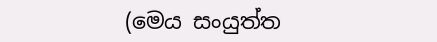(මෙය සංයුත්ත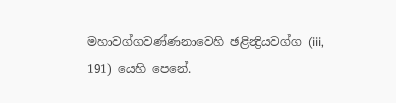මහාවග්ගවණ්ණනාවෙහි ඡළින්‍ද්‍රියවග්ග (iii, 191) යෙහි පෙනේ.